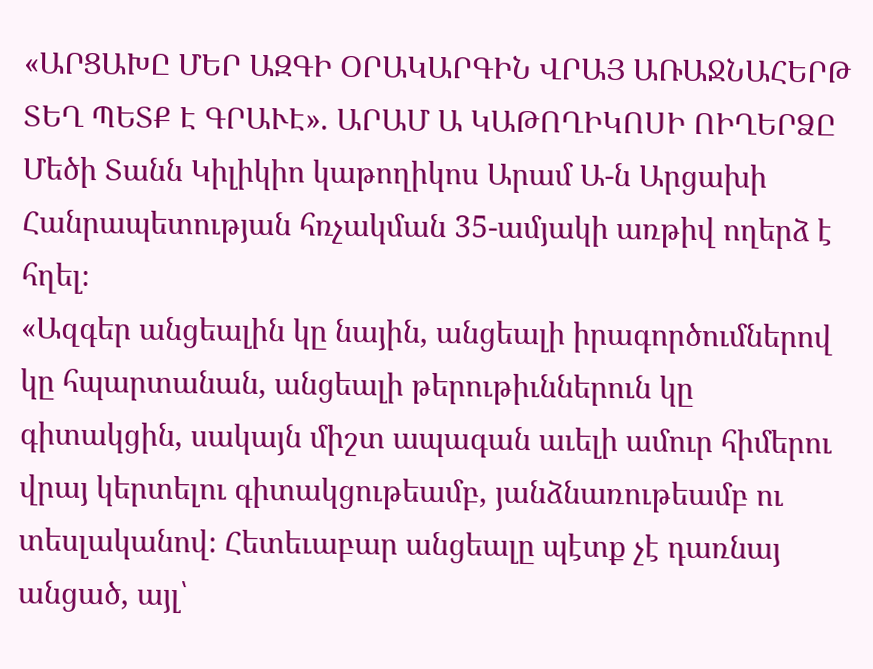«ԱՐՑԱԽԸ ՄԵՐ ԱԶԳԻ ՕՐԱԿԱՐԳԻՆ ՎՐԱՅ ԱՌԱՋՆԱՀԵՐԹ ՏԵՂ ՊԵՏՔ Է ԳՐԱՒԷ». ԱՐԱՄ Ա ԿԱԹՈՂԻԿՈՍԻ ՈԻՂԵՐՁԸ
Մեծի Տանն Կիլիկիո կաթողիկոս Արամ Ա-ն Արցախի Հանրապետության հռչակման 35-ամյակի առթիվ ողերձ է հղել։
«Ազգեր անցեալին կը նային, անցեալի իրագործումներով կը հպարտանան, անցեալի թերութիւններուն կը գիտակցին, սակայն միշտ ապագան աւելի ամուր հիմերու վրայ կերտելու գիտակցութեամբ, յանձնառութեամբ ու տեսլականով։ Հետեւաբար անցեալը պէտք չէ դառնայ անցած, այլ՝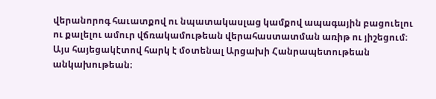վերանորոգ հաւատքով ու նպատակասլաց կամքով ապագային բացուելու ու քալելու ամուր վճռակամութեան վերահաստատման առիթ ու յիշեցում։
Այս հայեցակէտով հարկ է մօտենալ Արցախի Հանրապետութեան անկախութեան։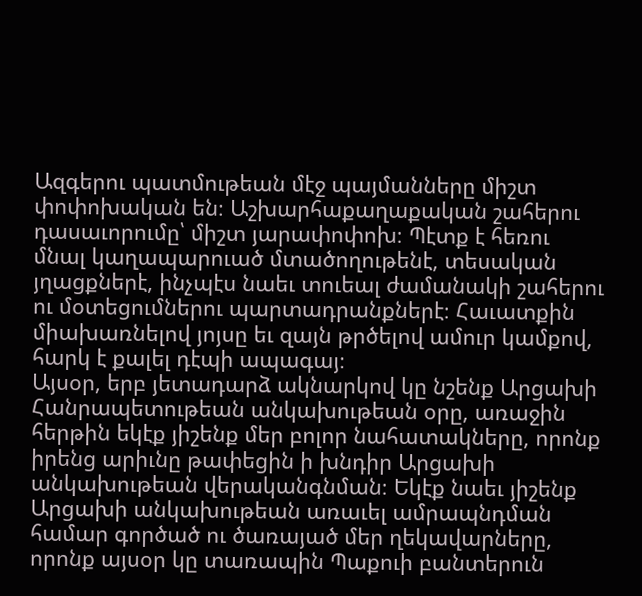Ազգերու պատմութեան մէջ պայմանները միշտ փոփոխական են։ Աշխարհաքաղաքական շահերու դասաւորումը՝ միշտ յարափոփոխ։ Պէտք է հեռու մնալ կաղապարուած մտածողութենէ, տեսական յղացքներէ, ինչպէս նաեւ տուեալ ժամանակի շահերու ու մօտեցումներու պարտադրանքներէ։ Հաւատքին միախառնելով յոյսը եւ զայն թրծելով ամուր կամքով, հարկ է քալել դէպի ապագայ։
Այսօր, երբ յետադարձ ակնարկով կը նշենք Արցախի Հանրապետութեան անկախութեան օրը, առաջին հերթին եկէք յիշենք մեր բոլոր նահատակները, որոնք իրենց արիւնը թափեցին ի խնդիր Արցախի անկախութեան վերականգնման։ Եկէք նաեւ յիշենք Արցախի անկախութեան առաւել ամրապնդման համար գործած ու ծառայած մեր ղեկավարները, որոնք այսօր կը տառապին Պաքուի բանտերուն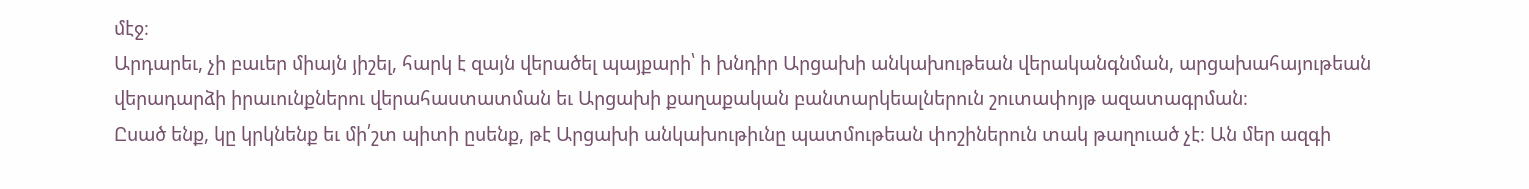մէջ։
Արդարեւ, չի բաւեր միայն յիշել, հարկ է զայն վերածել պայքարի՝ ի խնդիր Արցախի անկախութեան վերականգնման, արցախահայութեան վերադարձի իրաւունքներու վերահաստատման եւ Արցախի քաղաքական բանտարկեալներուն շուտափոյթ ազատագրման։
Ըսած ենք, կը կրկնենք եւ մի՛շտ պիտի ըսենք, թէ Արցախի անկախութիւնը պատմութեան փոշիներուն տակ թաղուած չէ։ Ան մեր ազգի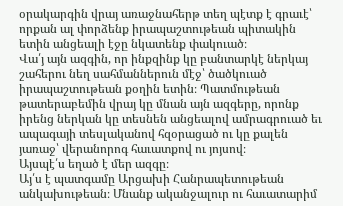օրակարգին վրայ առաջնահերթ տեղ պէտք է գրաւէ՝ որքան ալ փորձենք իրապաշտութեան պիտակին ետին անցեալի էջը նկատենք փակուած։
Վա՛յ այն ազգին, որ ինքզինք կը բանտարկէ ներկայ շահերու նեղ սահմաններուն մէջ՝ ծածկուած իրապաշտութեան քօղին ետին։ Պատմութեան թատերաբեմին վրայ կը մնան այն ազգերը, որոնք իրենց ներկան կը տեսնեն անցեալով ամրագրուած եւ ապագայի տեսլականով հզօրացած ու կը քալեն յառաջ՝ վերանորոգ հաւատքով ու յոյսով։
Այսպէ՛ս եղած է մեր ազգը։
Այ՛ս է պատգամը Արցախի Հանրապետութեան անկախութեան։ Մնանք ականջալուր ու հաւատարիմ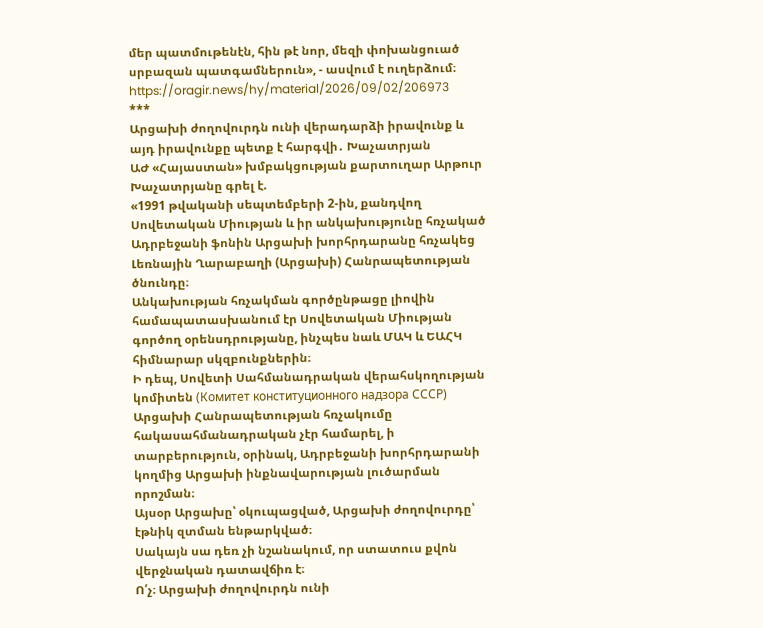մեր պատմութենէն, հին թէ նոր, մեզի փոխանցուած սրբազան պատգամներուն», - ասվում է ուղերձում։
https://oragir.news/hy/material/2026/09/02/206973
***
Արցախի ժողովուրդն ունի վերադարձի իրավունք և այդ իրավունքը պետք է հարգվի․ Խաչատրյան
ԱԺ «Հայաստան» խմբակցության քարտուղար Արթուր Խաչատրյանը գրել է.
«1991 թվականի սեպտեմբերի 2-ին, քանդվող Սովետական Միության և իր անկախությունը հռչակած Ադրբեջանի ֆոնին Արցախի խորհրդարանը հռչակեց Լեռնային Ղարաբաղի (Արցախի) Հանրապետության ծնունդը։
Անկախության հռչակման գործընթացը լիովին համապատասխանում էր Սովետական Միության գործող օրենսդրությանը, ինչպես նաև ՄԱԿ և ԵԱՀԿ հիմնարար սկզբունքներին։
Ի դեպ, Սովետի Սահմանադրական վերահսկողության կոմիտեն (Комитет конституционного надзора СССР) Արցախի Հանրապետության հռչակումը հակասահմանադրական չէր համարել, ի տարբերություն, օրինակ, Ադրբեջանի խորհրդարանի կողմից Արցախի ինքնավարության լուծարման որոշման։
Այսօր Արցախը՝ օկուպացված, Արցախի ժողովուրդը՝ էթնիկ զտման ենթարկված։
Սակայն սա դեռ չի նշանակում, որ ստատուս քվոն վերջնական դատավճիռ է։
Ո՛չ։ Արցախի ժողովուրդն ունի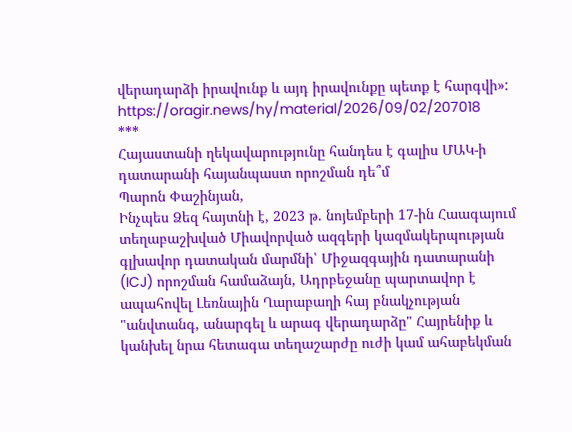վերադարձի իրավունք և այդ իրավունքը պետք է հարգվի»:
https://oragir.news/hy/material/2026/09/02/207018
***
Հայաստանի ղեկավարությունը հանդես է գալիս ՄԱԿ-ի դատարանի հայանպաստ որոշման դե՞մ
Պարոն Փաշինյան,
Ինչպես Ձեզ հայտնի է, 2023 թ. նոյեմբերի 17-ին Հաագայում տեղաբաշխված Միավորված ազգերի կազմակերպության գլխավոր դատական մարմնի՝ Միջազգային դատարանի (ICJ) որոշման համաձայն, Ադրբեջանը պարտավոր է ապահովել Լեռնային Ղարաբաղի հայ բնակչության "անվտանգ, անարգել և արագ վերադարձը" Հայրենիք և կանխել նրա հետագա տեղաշարժը ուժի կամ ահաբեկման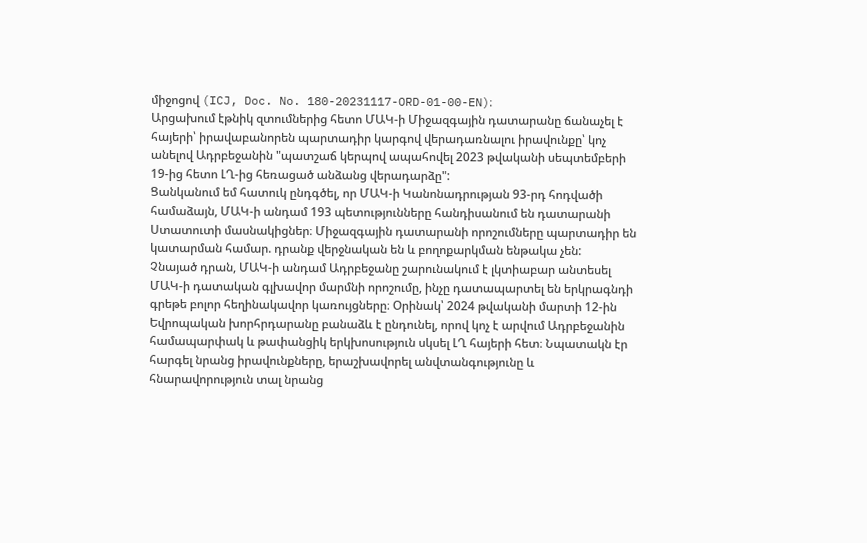միջոցով (ICJ, Doc. No. 180-20231117-ORD-01-00-EN)։
Արցախում էթնիկ զտումներից հետո ՄԱԿ-ի Միջազգային դատարանը ճանաչել է հայերի՝ իրավաբանորեն պարտադիր կարգով վերադառնալու իրավունքը՝ կոչ անելով Ադրբեջանին "պատշաճ կերպով ապահովել 2023 թվականի սեպտեմբերի 19-ից հետո ԼՂ-ից հեռացած անձանց վերադարձը":
Ցանկանում եմ հատուկ ընդգծել, որ ՄԱԿ-ի Կանոնադրության 93-րդ հոդվածի համաձայն, ՄԱԿ-ի անդամ 193 պետությունները հանդիսանում են դատարանի Ստատուտի մասնակիցներ։ Միջազգային դատարանի որոշումները պարտադիր են կատարման համար. դրանք վերջնական են և բողոքարկման ենթակա չեն:
Չնայած դրան, ՄԱԿ-ի անդամ Ադրբեջանը շարունակում է լկտիաբար անտեսել ՄԱԿ-ի դատական գլխավոր մարմնի որոշումը, ինչը դատապարտել են երկրագնդի գրեթե բոլոր հեղինակավոր կառույցները։ Օրինակ՝ 2024 թվականի մարտի 12-ին Եվրոպական խորհրդարանը բանաձև է ընդունել, որով կոչ է արվում Ադրբեջանին համապարփակ և թափանցիկ երկխոսություն սկսել ԼՂ հայերի հետ։ Նպատակն էր հարգել նրանց իրավունքները, երաշխավորել անվտանգությունը և հնարավորություն տալ նրանց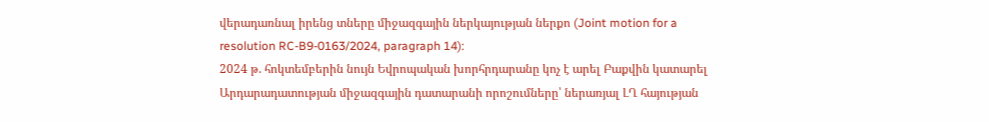վերադառնալ իրենց տները միջազգային ներկայության ներքո (Joint motion for a resolution RC-B9-0163/2024, paragraph 14):
2024 թ. հոկտեմբերին նույն Եվրոպական խորհրդարանը կոչ է արել Բաքվին կատարել Արդարադատության միջազգային դատարանի որոշումները՝ ներառյալ ԼՂ հայության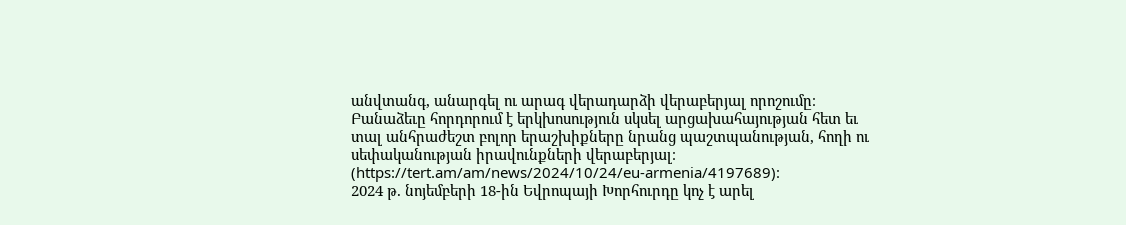անվտանգ, անարգել ու արագ վերադարձի վերաբերյալ որոշումը։ Բանաձեւը հորդորում է երկխոսություն սկսել արցախահայության հետ եւ տալ անհրաժեշտ բոլոր երաշխիքները նրանց պաշտպանության, հողի ու սեփականության իրավունքների վերաբերյալ։ (https://tert.am/am/news/2024/10/24/eu-armenia/4197689)։
2024 թ. նոյեմբերի 18-ին Եվրոպայի Խորհուրդը կոչ է արել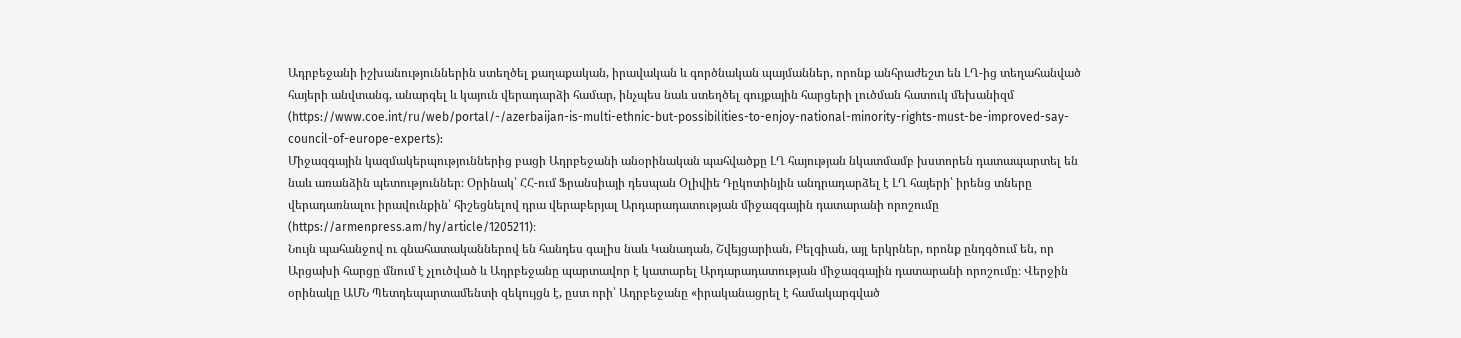Ադրբեջանի իշխանություններին ստեղծել քաղաքական, իրավական և գործնական պայմաններ, որոնք անհրաժեշտ են ԼՂ-ից տեղահանված հայերի անվտանգ, անարգել և կայուն վերադարձի համար, ինչպես նաև ստեղծել գույքային հարցերի լուծման հատուկ մեխանիզմ (https://www.coe.int/ru/web/portal/-/azerbaijan-is-multi-ethnic-but-possibilities-to-enjoy-national-minority-rights-must-be-improved-say-council-of-europe-experts):
Միջազգային կազմակերպություններից բացի Ադրբեջանի անօրինական պահվածքը ԼՂ հայության նկատմամբ խստորեն դատապարտել են նաև առանձին պետություններ։ Օրինակ՝ ՀՀ-ում Ֆրանսիայի դեսպան Օլիվիե Դըկոտինյին անդրադարձել է ԼՂ հայերի՝ իրենց տները վերադառնալու իրավունքին՝ հիշեցնելով դրա վերաբերյալ Արդարադատության միջազգային դատարանի որոշումը (https://armenpress.am/hy/article/1205211)։
Նույն պահանջով ու գնահատականներով են հանդես գալիս նաև Կանադան, Շվեյցարիան, Բելգիան, այլ երկրներ, որոնք ընդգծում են, որ Արցախի հարցը մնում է չլուծված և Ադրբեջանը պարտավոր է կատարել Արդարադատության միջազգային դատարանի որոշումը։ Վերջին օրինակը ԱՄՆ Պետդեպարտամենտի զեկույցն է, ըստ որի՝ Ադրբեջանը «իրականացրել է համակարգված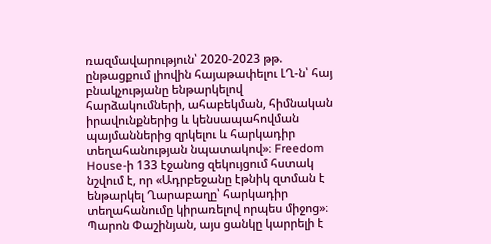ռազմավարություն՝ 2020-2023 թթ. ընթացքում լիովին հայաթափելու ԼՂ-ն՝ հայ բնակչությանը ենթարկելով հարձակումների, ահաբեկման, հիմնական իրավունքներից և կենսապահովման պայմաններից զրկելու և հարկադիր տեղահանության նպատակով»։ Freedom House-ի 133 էջանոց զեկույցում հստակ նշվում է, որ «Ադրբեջանը էթնիկ զտման է ենթարկել Ղարաբաղը՝ հարկադիր տեղահանումը կիրառելով որպես միջոց»։
Պարոն Փաշինյան, այս ցանկը կարրելի է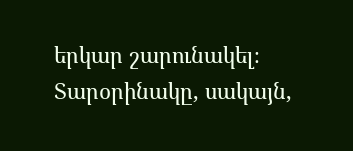երկար շարունակել։ Տարօրինակը, սակայն,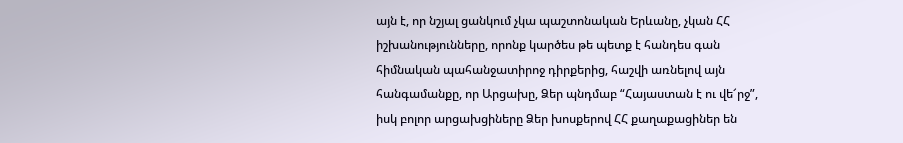այն է, որ նշյալ ցանկում չկա պաշտոնական Երևանը, չկան ՀՀ իշխանությունները, որոնք կարծես թե պետք է հանդես գան հիմնական պահանջատիրոջ դիրքերից, հաշվի առնելով այն հանգամանքը, որ Արցախը, Ձեր պնդմաբ “Հայաստան է ու վե՜րջ”, իսկ բոլոր արցախցիները Ձեր խոսքերով ՀՀ քաղաքացիներ են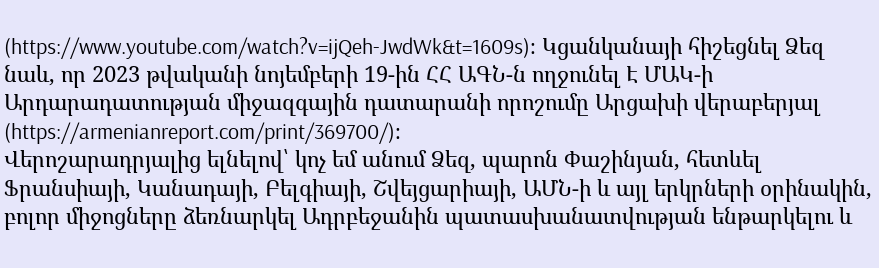(https://www.youtube.com/watch?v=ijQeh-JwdWk&t=1609s)։ Կցանկանայի հիշեցնել Ձեզ նաև, որ 2023 թվականի նոյեմբերի 19-ին ՀՀ ԱԳՆ-ն ողջունել Է ՄԱԿ-ի Արդարադատության միջազգային դատարանի որոշումը Արցախի վերաբերյալ (https://armenianreport.com/print/369700/)։
Վերոշարադրյալից ելնելով՝ կոչ եմ անում Ձեզ, պարոն Փաշինյան, հետևել Ֆրանսիայի, Կանադայի, Բելգիայի, Շվեյցարիայի, ԱՄՆ-ի և այլ երկրների օրինակին, բոլոր միջոցները ձեռնարկել Ադրբեջանին պատասխանատվության ենթարկելու և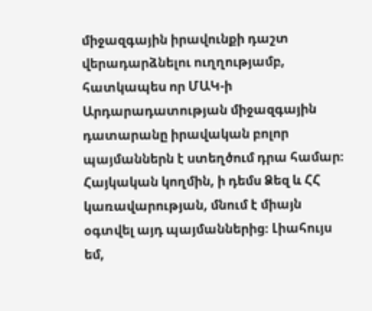միջազգային իրավունքի դաշտ վերադարձնելու ուղղությամբ, հատկապես որ ՄԱԿ-ի Արդարադատության միջազգային դատարանը իրավական բոլոր պայմաններն է ստեղծում դրա համար։ Հայկական կողմին, ի դեմս Ձեզ և ՀՀ կառավարության, մնում է միայն օգտվել այդ պայմաններից։ Լիահույս եմ,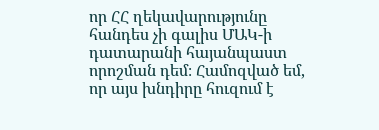որ ՀՀ ղեկավարությունը հանդես չի գալիս ՄԱԿ-ի դատարանի հայանպաստ որոշման դեմ։ Համոզված եմ, որ այս խնդիրը հուզում է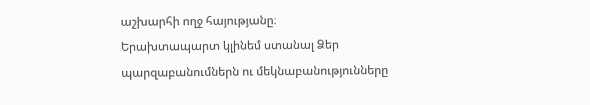աշխարհի ողջ հայությանը։
Երախտապարտ կլինեմ ստանալ Ձեր պարզաբանումներն ու մեկնաբանությունները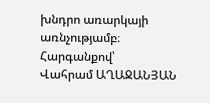խնդրո առարկայի առնչությամբ։
Հարգանքով՝
Վահրամ ԱՂԱՋԱՆՅԱՆ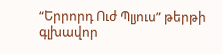“Երրորդ Ուժ Պլյուս” թերթի գլխավոր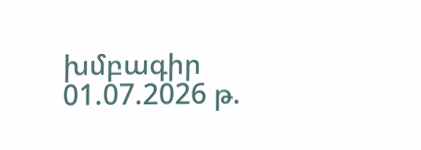խմբագիր
01.07.2026 թ.